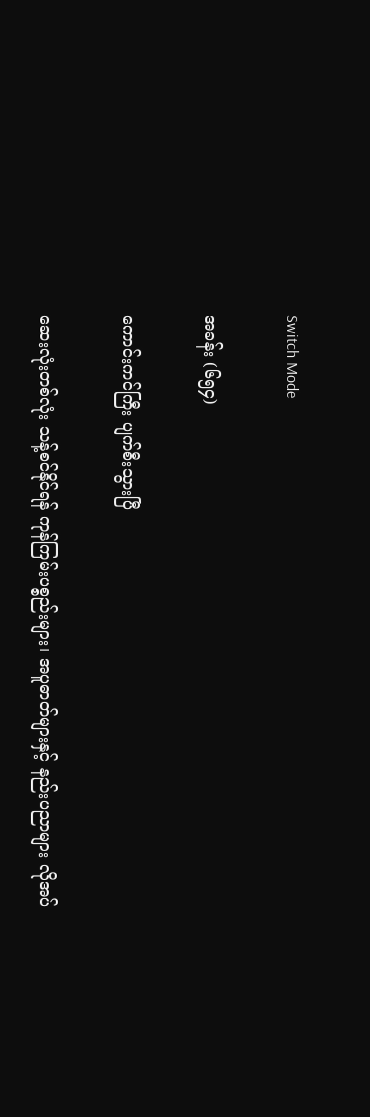Switch Mode

အခန်း (၆၅၄)

ကောင်းကင်ကြီး ပျက်စီးသွားပြီ

ဆေးလုံးတစ်လုံး သန့်စင်နိုင်ရန် ကုန်ကြမ်းပစ္စည်းများ၊ အပူဓာတ်များနှင့် နည်းပညာများ လိုအပ်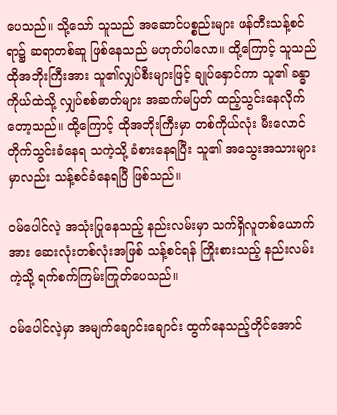ပေသည်။ သို့သော် သူသည် အဆောင်ပစ္စည်းများ ဖန်တီးသန့်စင်ရာ၌ ဆရာတစ်ဆူ ဖြစ်နေသည် မဟုတ်ပါလော။ ထို့ကြောင့် သူသည် ထိုအဘိုးကြီးအား သူ၏လျှပ်စီးများဖြင့် ချုပ်နှောင်ကာ သူ၏ ခန္ဓာကိုယ်ထဲသို့ လျှပ်စစ်ဓာတ်များ အဆက်မပြတ် ထည့်သွင်းနေလိုက်တော့သည်။ ထို့ကြောင့် ထိုအဘိုးကြီးမှာ တစ်ကိုယ်လုံး မီးလောင်တိုက်သွင်းခံနေရ သကဲ့သို့ ခံစားနေရပြီး သူ၏ အသွေးအသားများမှာလည်း သန့်စင်ခံနေရပြီ ဖြစ်သည်။

ဝမ်ပေါင်လဲ့ အသုံးပြုနေသည့် နည်းလမ်းမှာ သက်ရှိလူတစ်ယောက်အား ဆေးလုံးတစ်လုံးအဖြစ် သန့်စင်ရန် ကြိုးစားသည့် နည်းလမ်းကဲ့သို့ ရက်စက်ကြမ်းကြုတ်ပေသည်။

ဝမ်ပေါင်လဲ့မှာ အမျက်ချောင်းချောင်း ထွက်နေသည့်တိုင်အောင်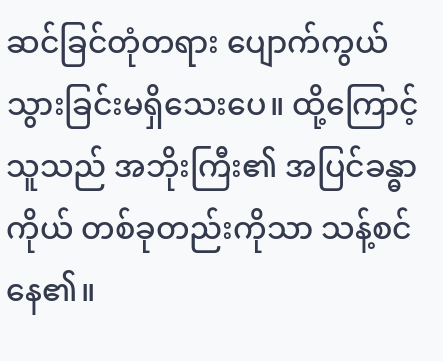ဆင်ခြင်တုံတရား ပျောက်ကွယ်သွားခြင်းမရှိသေးပေ။ ထို့ကြောင့် သူသည် အဘိုးကြီး၏ အပြင်ခန္ဓာကိုယ် တစ်ခုတည်းကိုသာ သန့်စင်နေ၏။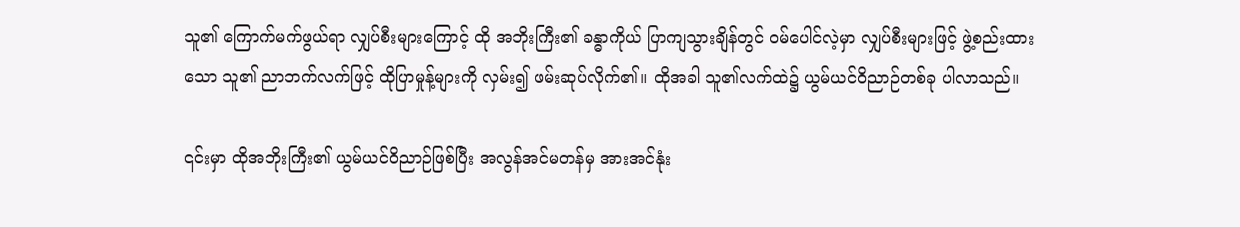သူ၏ ကြောက်မက်ဖွယ်ရာ လျှပ်စီးများကြောင့် ထို အဘိုးကြီး၏ ခန္ဓာကိုယ် ပြာကျသွားချိန်တွင် ဝမ်ပေါင်လဲ့မှာ လျှပ်စီးများဖြင့် ဖွဲ့စည်းထားသော သူ၏ ညာဘက်လက်ဖြင့် ထိုပြာမှုန့်များကို လှမ်း၍ ဖမ်းဆုပ်လိုက်၏။ ထိုအခါ သူ၏လက်ထဲ၌ ယွမ်ယင်ဝိညာဉ်တစ်ခု ပါလာသည်။

၎င်းမှာ ထိုအဘိုးကြီး၏ ယွမ်ယင်ဝိညာဉ်ဖြစ်ပြီး အလွန်အင်မတန်မှ အားအင်နုံး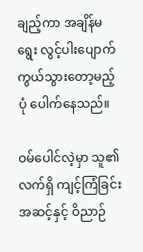ချည့်ကာ အချိန်မရွေး လွင့်ပါးပျောက်ကွယ်သွားတော့မည့်ပုံ ပေါက်နေသည်။

ဝမ်ပေါင်လဲ့မှာ သူ၏ လက်ရှိ ကျင့်ကြံခြင်းအဆင့်နှင့် ဝိညာဉ်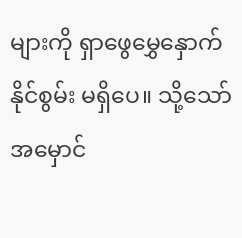များကို ရှာဖွေမွှေနှောက်နိုင်စွမ်း မရှိပေ။ သို့သော် အမှောင်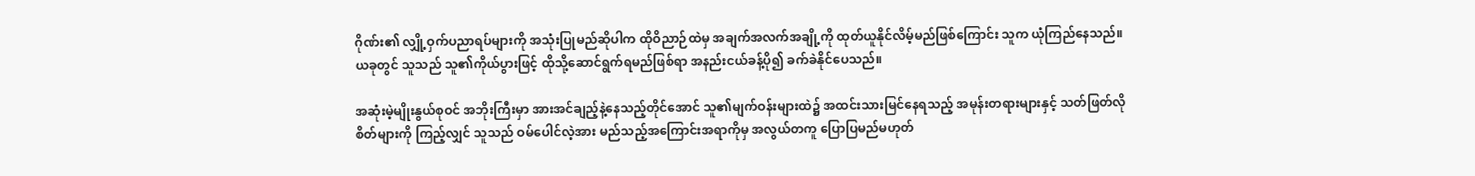ဂိုဏ်း၏ လျှို့ဝှက်ပညာရပ်များကို အသုံးပြုမည်ဆိုပါက ထိုဝိညာဉ်ထဲမှ အချက်အလက်အချို့ကို ထုတ်ယူနိုင်လိမ့်မည်ဖြစ်ကြောင်း သူက ယုံကြည်နေသည်။ ယခုတွင် သူသည် သူ၏ကိုယ်ပွားဖြင့် ထိုသို့ဆောင်ရွက်ရမည်ဖြစ်ရာ အနည်းငယ်ခန့်ပို၍ ခက်ခဲနိုင်ပေသည်။

အဆုံးမဲ့မျိုးနွယ်စုဝင် အဘိုးကြီးမှာ အားအင်ချည့်နဲ့နေသည့်တိုင်အောင် သူ၏မျက်ဝန်းများထဲ၌ အထင်းသားမြင်နေရသည့် အမုန်းတရားများနှင့် သတ်ဖြတ်လိုစိတ်များကို ကြည့်လျှင် သူသည် ဝမ်ပေါင်လဲ့အား မည်သည့်အကြောင်းအရာကိုမှ အလွယ်တကူ ပြောပြမည်မဟုတ်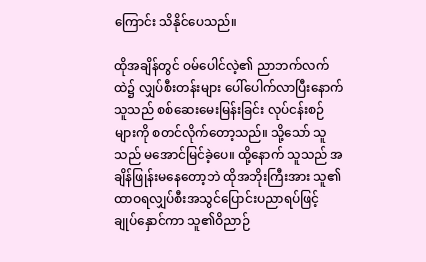ကြောင်း သိနိုင်ပေသည်။

ထိုအချိန်တွင် ဝမ်ပေါင်လဲ့၏ ညာဘက်လက်ထဲ၌ လျှပ်စီးတန်းများ ပေါ်ပေါက်လာပြီးနောက် သူသည် စစ်ဆေးမေးမြန်းခြင်း လုပ်ငန်းစဉ်များကို စတင်လိုက်တော့သည်။ သို့သော် သူသည် မအောင်မြင်ခဲ့ပေ။ ထို့နောက် သူသည် အချိန်ဖြုန်းမနေတော့ဘဲ ထိုအဘိုးကြီးအား သူ၏ ထာဝရလျှပ်စီးအသွင်ပြောင်းပညာရပ်ဖြင့် ချုပ်နှောင်ကာ သူ၏ဝိညာဉ်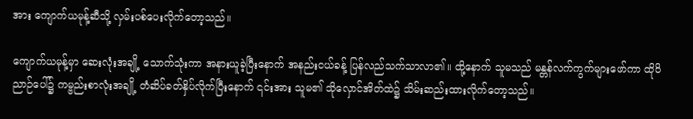အား ကျောက်ယမုန့်ဆီသို့ လှမ်းပစ်ပေးလိုက်တော့သည်။

ကျောက်ယမုန့်မှာ ဆေးလုံးအချို့ သောက်သုံးကာ အနားယူခဲ့ပြီးနောက် အနည်းငယ်ခန့် ပြန်လည်သက်သာလာ၏။ ထို့နောက် သူမသည် မန္တန်လက်ကွက်များဖော်ကာ ထိုဝိညာဉ်ပေါ်၌ ကမ္ဗည်းစာလုံးအချို့ တံဆိပ်ခတ်နှိပ်လိုက်ပြီးနောက် ၎င်းအား သူမ၏ သိုလှောင်အိတ်ထဲ၌ သိမ်းဆည်းထားလိုက်တော့သည်။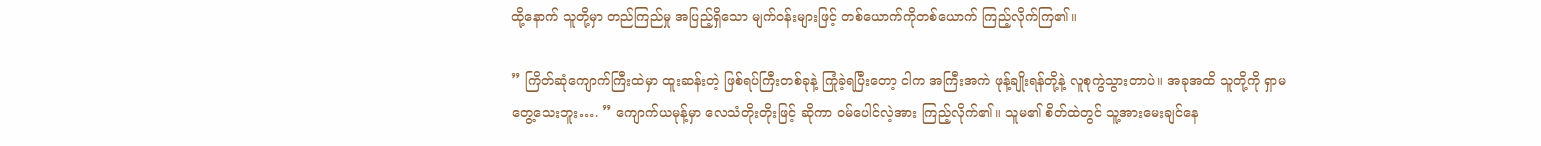ထို့နောက် သူတို့မှာ တည်ကြည်မှု အပြည့်ရှိသော မျက်ဝန်းများဖြင့် တစ်ယောက်ကိုတစ်ယောက် ကြည့်လိုက်ကြ၏။

” ကြိတ်ဆုံကျောက်ကြီးထဲမှာ ထူးဆန်းတဲ့ ဖြစ်ရပ်ကြီးတစ်ခုနဲ့ ကြုံခဲ့ရပြီးတော့ ငါက အကြီးအကဲ ဖုန့်ချိုးရန်တို့နဲ့ လူစုကွဲသွားတာပဲ။ အခုအထိ သူတို့ကို ရှာမတွေ့သေးဘူး…. ” ကျောက်ယမုန့်မှာ လေသံတိုးတိုးဖြင့် ဆိုကာ ဝမ်ပေါင်လဲ့အား ကြည့်လိုက်၏။ သူမ၏ စိတ်ထဲတွင် သူ့အားမေးချင်နေ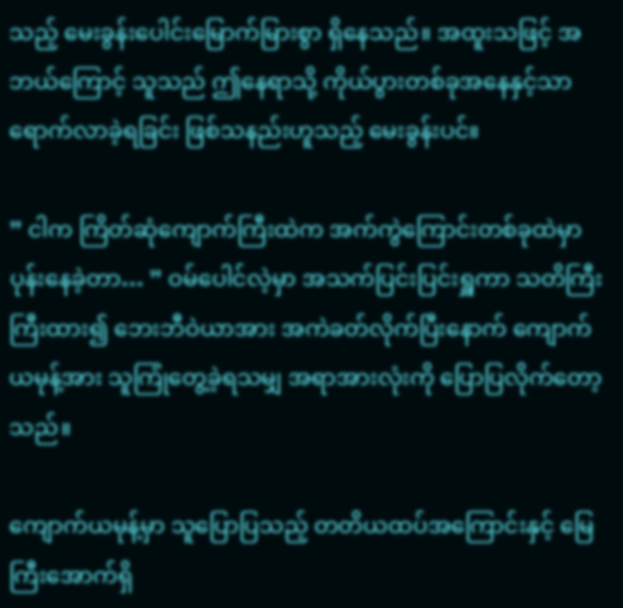သည့် မေးခွန်းပေါင်းမြောက်မြားစွာ ရှိနေသည်။ အထူးသဖြင့် အဘယ်ကြောင့် သူသည် ဤနေရာသို့ ကိုယ်ပွားတစ်ခုအနေနှင့်သာ ရောက်လာခဲ့ရခြင်း ဖြစ်သနည်းဟူသည့် မေးခွန်းပင်။

” ငါက ကြိတ်ဆုံကျောက်ကြီးထဲက အက်ကွဲကြောင်းတစ်ခုထဲမှာ ပုန်းနေခဲ့တာ… ” ဝမ်ပေါင်လဲ့မှာ အသက်ပြင်းပြင်းရှူကာ သတိကြီးကြီးထား၍ ဘေးဘီဝဲယာအား အကဲခတ်လိုက်ပြီးနောက် ကျောက်ယမုန့်အား သူကြုံတွေ့ခဲ့ရသမျှ အရာအားလုံးကို ပြောပြလိုက်တော့သည်။

ကျောက်ယမုန့်မှာ သူပြောပြသည့် တတိယထပ်အကြောင်းနှင့် မြေကြီးအောက်ရှိ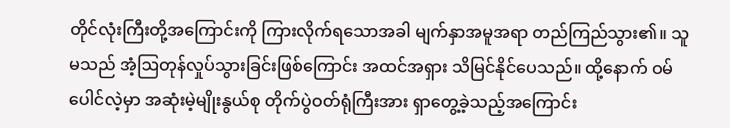တိုင်လုံးကြီးတို့အကြောင်းကို ကြားလိုက်ရသောအခါ မျက်နှာအမူအရာ ‌တည်ကြည်သွား၏။ သူမသည် အံ့ဩတုန်လှုပ်‌သွားခြင်းဖြစ်ကြောင်း အထင်အရှား သိမြင်နိုင်ပေသည်။ ထို့နောက် ဝမ်ပေါင်လဲ့မှာ အဆုံးမဲ့မျိုးနွယ်စု တိုက်ပွဲဝတ်ရုံကြီးအား ရှာတွေ့ခဲ့သည့်အကြောင်း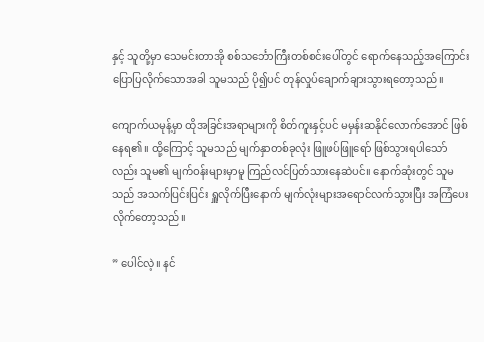နှင့် သူတို့မှာ သေမင်းတာအို စစ်သင်္ဘောကြီးတစ်စင်းပေါ်တွင် ရောက်နေသည့်အကြောင်း ပြောပြလိုက်သောအခါ သူမသည် ပို၍ပင် တုန်လှုပ်ချောက်ချားသွားရတော့သည်။

ကျောက်ယမုန့်မှာ ထိုအခြင်းအရာများကို စိတ်ကူးနှင့်ပင် မမှန်းဆနိုင်လောက်အောင် ဖြစ်နေရ၏။ ထို့ကြောင့် သူမသည် မျက်နှာတစ်ခုလုံး ဖြူဖပ်ဖြူရော် ဖြစ်သွားရပါသော်လည်း သူမ၏ မျက်ဝန်းများမှာမူ ကြည်လင်ပြတ်သားနေဆဲပင်။ နောက်ဆုံးတွင် သူမသည် အသက်ပြင်းပြင်း ရှူလိုက်ပြီးနောက် မျက်လုံးများအရောင်လက်သွားပြီး အကြံပေးလိုက်တော့သည်။

” ပေါင်လဲ့။ နင်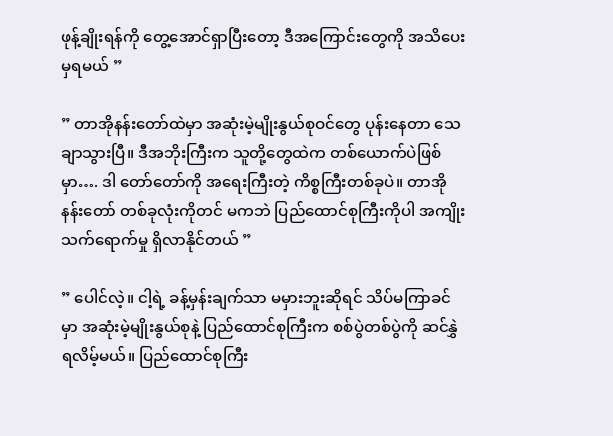ဖုန့်ချိုးရန်ကို တွေ့အောင်ရှာပြီးတော့ ဒီအကြောင်းတွေကို အသိပေးမှရမယ် ”

” တာအိုနန်းတော်ထဲမှာ အဆုံးမဲ့မျိုးနွယ်စုဝင်တွေ ပုန်းနေတာ သေချာသွားပြီ။ ဒီအဘိုးကြီးက သူတို့တွေထဲက တစ်ယောက်ပဲဖြစ်မှာ…. ဒါ တော်တော်ကို အရေးကြီးတဲ့ ကိစ္စကြီးတစ်ခုပဲ။ တာအိုနန်းတော် တစ်ခုလုံးကိုတင် မကဘဲ ပြည်ထောင်စုကြီးကိုပါ အကျိုးသက်ရောက်မှု ရှိလာနိုင်တယ် ”

” ပေါင်လဲ့။ ငါ့ရဲ့ ခန့်မှန်းချက်သာ မမှားဘူးဆိုရင် သိပ်မကြာခင်မှာ အဆုံးမဲ့မျိုးနွယ်စုနဲ့ ပြည်ထောင်စုကြီးက စစ်ပွဲတစ်ပွဲကို ဆင်နွှဲရလိမ့်မယ်။ ပြည်ထောင်စုကြီး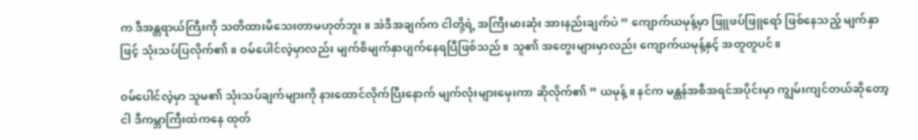က ဒီအန္တရာယ်ကြီးကို သတိထားမိသေးတာမဟုတ်ဘူး။ အဲဒီအချက်က ငါတို့ရဲ့ အကြီးမားဆုံး အားနည်းချက်ပဲ ” ကျောက်ယမုန့်မှာ ဖြူဖပ်ဖြူရော် ဖြစ်နေသည့် မျက်နှာဖြင့် သုံးသပ်ပြလိုက်၏။ ဝမ်ပေါင်လဲ့မှာလည်း မျက်စိမျက်နှာပျက်နေရပြီဖြစ်သည်။ သူ၏ အတွေးများမှာလည်း ကျောက်ယမုန့်နှင့် အတူတူပင်။

ဝမ်ပေါင်လဲ့မှာ သူမ၏ သုံးသပ်ချက်များကို နားထောင်လိုက်ပြီးနောက် မျက်လုံးများမှေးကာ ဆိုလိုက်၏ ” ယမုန့်။ နင်က မန္တန်အစီအရင်အပိုင်းမှာ ကျွမ်းကျင်တယ်ဆိုတော့ ငါ ဒီကမ္ဘာကြီးထဲကနေ ထုတ်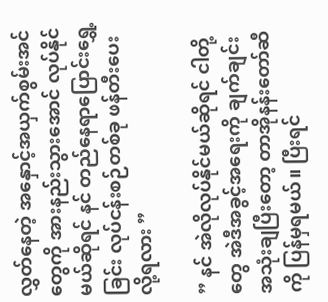လွှတ်နေတဲ့ အနှောင့်အယှက်စွမ်းအင်တွေကို အားနည်းသွားအောင် လုပ်နိုင်မယ်ဆိုရင် နင် တည်နေရာပြောင်းရွှေ့ခြင်း လုပ်ငန်းစဉ်တစ်ခု ဖန်တီးပေးလို့ရလား ”

” နင် အဲလိုလုပ်နိုင်မယ်ဆိုရင် ငါတို့တွေ အဲဒီအခွင့်အရေးကို ချက်ချင်းအသုံးချပြီးတော့ တာအိုနန်းတော်ဆီကို ပြန်မှရမယ်။ ပြီးရင်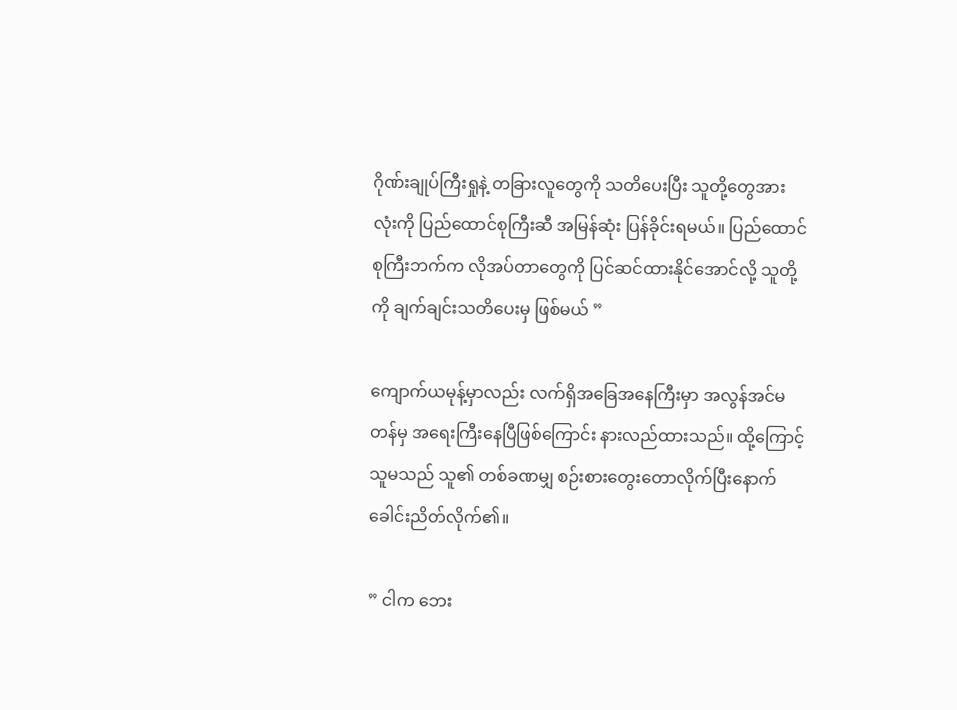ဂိုဏ်းချုပ်ကြီးရှုနဲ့ တခြားလူတွေကို သတိပေးပြီး သူတို့တွေအားလုံးကို ပြည်ထောင်စုကြီးဆီ အမြန်ဆုံး ပြန်ခိုင်းရမယ်။ ပြည်ထောင်စုကြီးဘက်က လိုအပ်တာတွေကို ပြင်ဆင်ထားနိုင်အောင်လို့ သူတို့ကို ချက်ချင်းသတိပေးမှ ဖြစ်မယ် ”

ကျောက်ယမုန့်မှာလည်း လက်ရှိအခြေအနေကြီးမှာ အလွန်အင်မတန်မှ အရေးကြီးနေပြီဖြစ်ကြောင်း နားလည်ထားသည်။ ထို့ကြောင့် သူမသည် သူ၏ တစ်ခဏမျှ စဉ်းစားတွေးတောလိုက်ပြီးနောက် ခေါင်းညိတ်လိုက်၏။

” ငါက ဘေး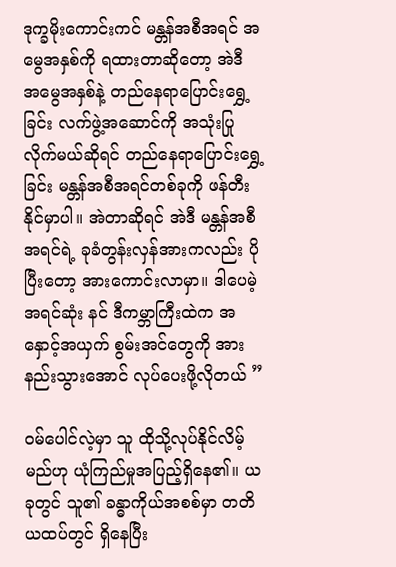ဒုက္ခမိုးကောင်းကင် မန္တန်အစီအရင် အမွေအနှစ်ကို ရထားတာဆိုတော့ အဲဒီ အ‌မွေအနှစ်နဲ့ တည်နေရာပြောင်းရွှေ့ခြင်း လက်ဖွဲ့အဆောင်ကို အသုံးပြုလိုက်မယ်ဆိုရင် တည်နေရာပြောင်းရွှေ့ခြင်း မန္တန်အစီအရင်တစ်ခုကို ဖန်တီးနိုင်မှာပါ။ အဲတာဆိုရင် အဲဒီ မန္တန်အစီအရင်ရဲ့ ခုခံတွန်းလှန်အားကလည်း ပိုပြီးတော့ အားကောင်းလာမှာ။ ဒါပေမဲ့ အရင်ဆုံး နင် ဒီကမ္ဘာကြီးထဲက အနှောင့်အယှက် စွမ်းအင်တွေကို အားနည်းသွားအောင် လုပ်ပေးဖို့လိုတယ် ”

ဝမ်ပေါင်လဲ့မှာ သူ ထိုသို့လုပ်နိုင်လိမ့်မည်ဟု ယုံကြည်မှုအပြည့်ရှိနေ၏။ ယခုတွင် သူ၏ ခန္ဓာကိုယ်အစစ်မှာ တတိယထပ်တွင် ရှိနေပြီး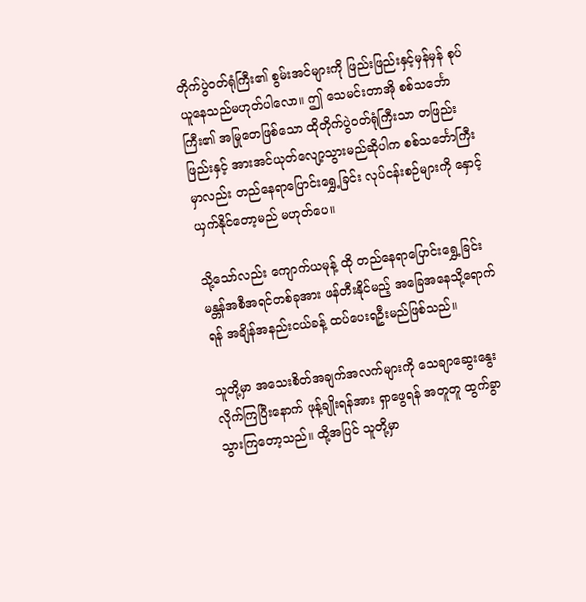တိုက်ပွဲဝတ်ရုံကြီး၏ စွမ်းအင်များကို ဖြည်းဖြည်းနှင့်မှန်မှန် စုပ်ယူနေသည်မဟုတ်ပါလော။ ဤ သေမင်းတာအို စစ်သင်္ဘောကြီး၏ အမြုတေဖြစ်သော ထိုတိုက်ပွဲဝတ်ရုံကြီးသာ တဖြည်းဖြည်းနှင့် အားအင်ယုတ်လျော့သွားမည်ဆိုပါက စစ်သင်္ဘောကြီးမှာလည်း တည်နေရာပြောင်းရွှေ့ခြင်း လုပ်ငန်းစဉ်များကို နှောင့်ယှက်နိုင်တော့မည် မဟုတ်ပေ။

သို့သော်လည်း ကျောက်ယမုန့် ထို တည်နေရာပြောင်းရွှေ့ခြင်း မန္တန်အစီအရင်တစ်ခုအား ဖန်တီးနိုင်မည့် အခြေအနေသို့ရောက်ရန် အချိန်အနည်းငယ်ခန့် ထပ်ပေးရဦးမည်ဖြစ်သည်။

သူတို့မှာ အသေးစိတ်အချက်အလက်များကို သေချာဆွေးနွေးလိုက်ကြပြီးနောက် ဖုန့်ချိုးရန်အား ရှာဖွေရန် အတူတူ ထွက်ခွာသွားကြတော့သည်။ ထို့အပြင် သူတို့မှာ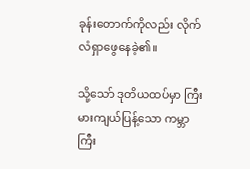ခုန်းတောက်ကိုလည်း လိုက်လံရှာဖွေနေခဲ့၏။

သို့သော် ဒုတိယထပ်မှာ ကြီးမားကျယ်ပြန့်သော ကမ္ဘာကြီး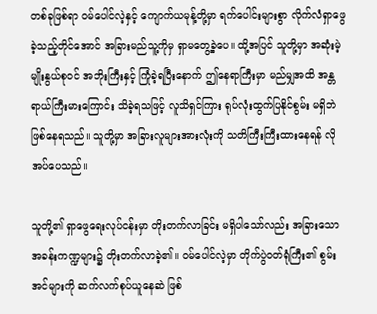တစ်ခုဖြစ်ရာ ဝမ်ပေါင်လဲ့နှင့် ကျောက်ယမုန့်တို့မှာ ရက်ပေါင်းများစွာ လိုက်လံရှာဖွေခဲ့သည့်တိုင်အောင် အခြားမည်သူ့ကိုမှ ရှာမတွေ့ခဲ့ပေ။ ထို့အပြင် သူတို့မှာ အဆုံးမဲ့မျိုးနွယ်စုဝင် အဘိုးကြီးနှင့် ကြုံခဲ့ရပြီးနောက် ဤနေရာကြီးမှာ မည်မျှအထိ အန္တရာယ်ကြီးမားကြောင်း သိခဲ့ရသဖြင့် လူသိရှင်ကြား ရုပ်လုံးထွက်ပြနိုင်စွမ်း မရှိဘဲ ဖြစ်နေရသည်။ သူတို့မှာ အခြားလူများအားလုံးကို သတိကြီးကြီးထားနေရန် လိုအပ်ပေသည်။

သူတို့၏ ရှာဖွေရေးလုပ်ငန်းမှာ တိုးတက်လာခြင်း မရှိပါသော်လည်း အခြားသော အခန်းကဏ္ဍများ၌ တိုးတက်လာခဲ့၏။ ဝမ်ပေါင်လဲ့မှာ တိုက်ပွဲဝတ်ရုံကြီး၏ စွမ်းအင်များကို ဆက်လက်စုပ်ယူနေဆဲ ဖြစ်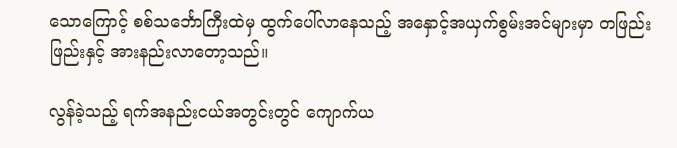သောကြောင့် စစ်သင်္ဘောကြီးထဲမှ ထွက်ပေါ်လာနေသည့် အနှောင့်အယှက်စွမ်းအင်များမှာ တဖြည်းဖြည်းနှင့် အားနည်းလာတော့သည်။

လွန်ခဲ့သည့် ရက်အနည်းငယ်အတွင်းတွင် ကျောက်ယ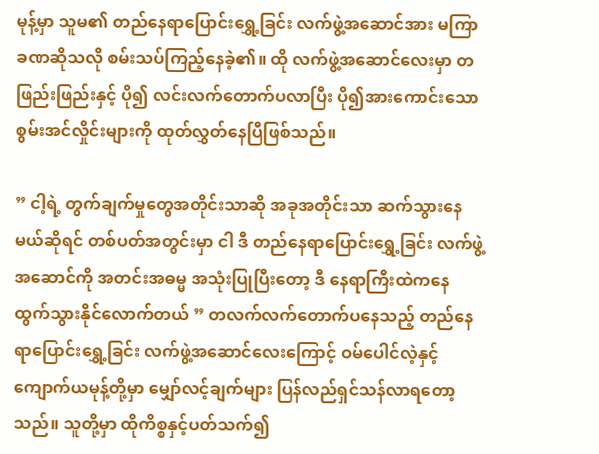မုန့်မှာ သူမ၏ တည်နေရာပြောင်းရွှေ့ခြင်း လက်ဖွဲ့အဆောင်အား မကြာခဏဆိုသလို စမ်းသပ်ကြည့်နေခဲ့၏။ ထို လက်ဖွဲ့အဆောင်လေးမှာ တဖြည်းဖြည်းနှင့် ပို၍ လင်းလက်တောက်ပလာပြီး ပို၍အားကောင်းသော စွမ်းအင်လှိုင်းများကို ထုတ်လွှတ်နေပြီဖြစ်သည်။

” ငါ့ရဲ့ တွက်ချက်မှုတွေအတိုင်းသာဆို အခုအတိုင်းသာ ဆက်သွားနေမယ်ဆိုရင် တစ်ပတ်အတွင်းမှာ ငါ ဒီ တည်နေရာပြောင်းရွှေ့ခြင်း လက်ဖွဲ့အဆောင်ကို အတင်းအဓမ္မ အသုံးပြုပြီးတော့ ဒီ နေရာကြီးထဲကနေ ထွက်သွားနိုင်လောက်တယ် ” တလက်လက်တောက်ပနေသည့် တည်နေရာပြောင်းရွှေ့ခြင်း လက်ဖွဲ့အဆောင်လေးကြောင့် ဝမ်ပေါင်လဲ့နှင့် ကျောက်ယမုန့်တို့မှာ မျှော်လင့်ချက်များ ပြန်လည်ရှင်သန်လာရတော့သည်။ သူတို့မှာ ထိုကိစ္စနှင့်ပတ်သက်၍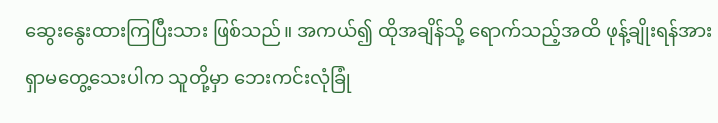ဆွေးနွေးထားကြပြီးသား ဖြစ်သည်။ အကယ်၍ ထိုအချိန်သို့ ရောက်သည့်အထိ ဖုန့်ချိုးရန်အား ရှာမတွေ့သေးပါက သူတို့မှာ ဘေးကင်းလုံခြုံ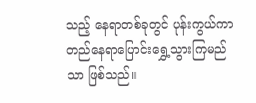သည့် နေရာတစ်ခုတွင် ပုန်းကွယ်ကာ တည်နေရာပြောင်းရွှေ့သွားကြမည်သာ ဖြစ်သည်။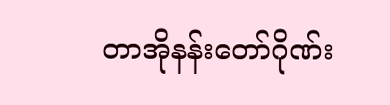တာအိုနန်းတော်ဂိုဏ်း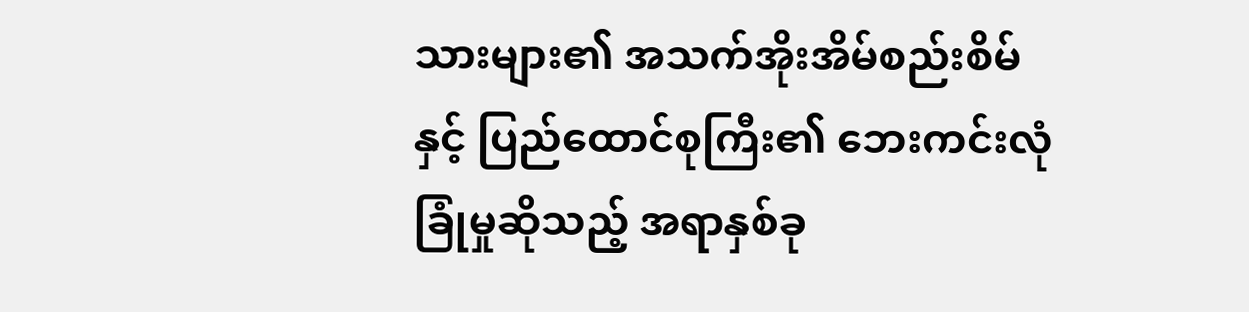သားများ၏ အသက်အိုးအိမ်စည်းစိမ်နှင့် ပြည်ထောင်စုကြီး၏ ဘေးကင်းလုံခြုံမှုဆိုသည့် အရာနှစ်ခု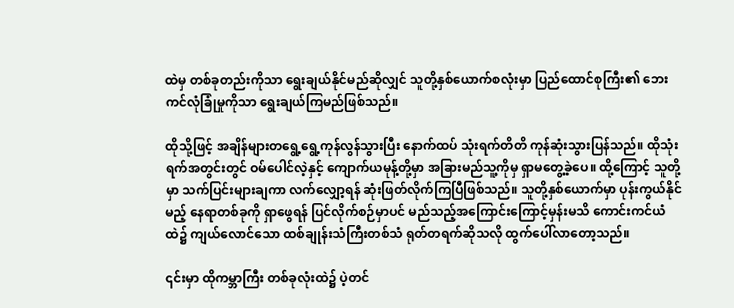ထဲမှ တစ်ခုတည်းကိုသာ ရွေးချယ်နိုင်မည်ဆိုလျှင် သူတို့နှစ်ယောက်စလုံးမှာ ပြည်ထောင်စုကြီး၏ ဘေးကင်လုံခြုံမှုကိုသာ ရွေးချယ်ကြမည်ဖြစ်သည်။

ထိုသို့ဖြင့် အချိန်များတရွေ့ရွေ့ကုန်လွန်သွားပြီး နောက်ထပ် သုံးရက်တိတိ ကုန်ဆုံးသွားပြန်သည်။ ထိုသုံးရက်အတွင်းတွင် ဝမ်ပေါင်လဲ့နှင့် ကျောက်ယမုန့်တို့မှာ အခြားမည်သူ့ကိုမှ ရှာမတွေ့ခဲ့ပေ။ ထို့ကြောင့် သူတို့မှာ သက်ပြင်းများချကာ လက်လျှော့ရန် ဆုံးဖြတ်လိုက်ကြပြီဖြစ်သည်။ သူတို့နှစ်ယောက်မှာ ပုန်းကွယ်နိုင်မည့် နေရာတစ်ခုကို ရှာဖွေရန် ပြင်လိုက်စဉ်မှာပင် မည်သည့်အကြောင်းကြောင့်မှန်းမသိ ကောင်းကင်ယံထဲ၌ ကျယ်လောင်သော ထစ်ချုန်းသံကြီးတစ်သံ ရုတ်တရက်ဆိုသလို ထွက်ပေါ်လာတော့သည်။

၎င်းမှာ ထိုကမ္ဘာကြီး တစ်ခုလုံးထဲ၌ ပဲ့တင်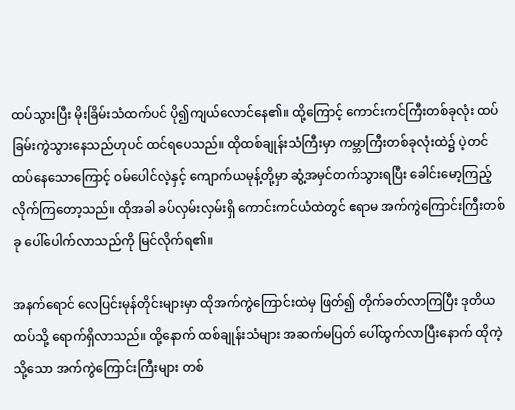ထပ်သွားပြီး မိုးခြိမ်းသံထက်ပင် ပို၍ကျယ်လောင်နေ၏။ ထို့ကြောင့် ကောင်းကင်ကြီးတစ်ခုလုံး ထပ်ခြမ်းကွဲသွားနေသည်ဟုပင် ထင်ရပေသည်။ ထိုထစ်ချုန်းသံကြီးမှာ ကမ္ဘာကြီးတစ်ခုလုံးထဲ၌ ပဲ့တင်ထပ်နေသောကြောင့် ဝမ်ပေါင်လဲ့နှင့် ကျောက်ယမုန့်တို့မှာ ဆွံ့အမှင်တက်သွားရပြီး ခေါင်းမော့ကြည့်လိုက်ကြတော့သည်။ ထိုအခါ ခပ်လှမ်းလှမ်းရှိ ကောင်းကင်ယံထဲတွင် ဧရာမ အက်ကွဲကြောင်းကြီးတစ်ခု ပေါ်ပေါက်လာသည်ကို မြင်လိုက်ရ၏။

အနက်‌ရောင် လေပြင်းမုန်တိုင်းများမှာ ထိုအက်ကွဲ‌ကြောင်းထဲမှ ဖြတ်၍ တိုက်ခတ်လာကြပြီး ဒုတိယထပ်သို့ ရောက်ရှိလာသည်။ ထို့နောက် ထစ်ချုန်းသံများ အဆက်မပြတ် ပေါ်ထွက်လာပြီးနောက် ထိုကဲ့သို့သော အက်ကွဲ‌ကြောင်းကြီးများ တစ်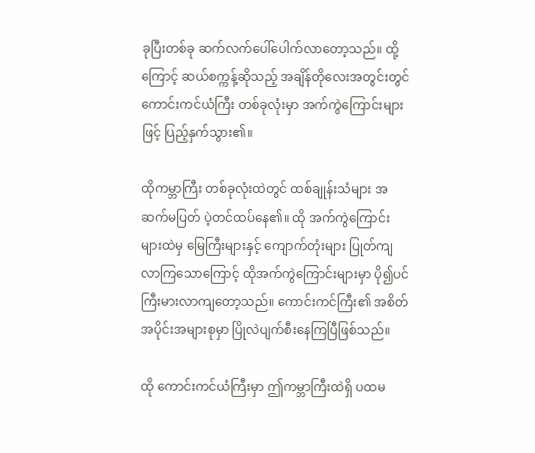ခုပြီးတစ်ခု ဆက်လက်ပေါ်ပေါက်လာတော့သည်။ ထို့ကြောင့် ဆယ်စက္ကန့်ဆိုသည့် အချိန်တိုလေးအတွင်းတွင် ကောင်းကင်ယံကြီး တစ်ခုလုံးမှာ အက်ကွဲ‌ကြောင်းများဖြင့် ပြည့်နှက်သွား၏။

ထိုကမ္ဘာကြီး တစ်ခုလုံးထဲတွင် ထစ်ချုန်းသံများ အဆက်မပြတ် ပဲ့တင်ထပ်နေ၏။ ထို အက်ကွဲ‌ကြောင်းများထဲမှ မြေကြီးများနှင့် ကျောက်တုံးများ ပြုတ်ကျလာကြသောကြောင့် ထိုအက်ကွဲ‌ကြောင်းများမှာ ပို၍ပင် ကြီးမားလာကျတော့သည်။ ကောင်းကင်ကြီး၏ အစိတ်အပိုင်းအများစုမှာ ပြိုလဲပျက်စီးနေကြပြီဖြစ်သည်။

ထို ကောင်းကင်ယံကြီးမှာ ဤကမ္ဘာကြီးထဲရှိ ပထမ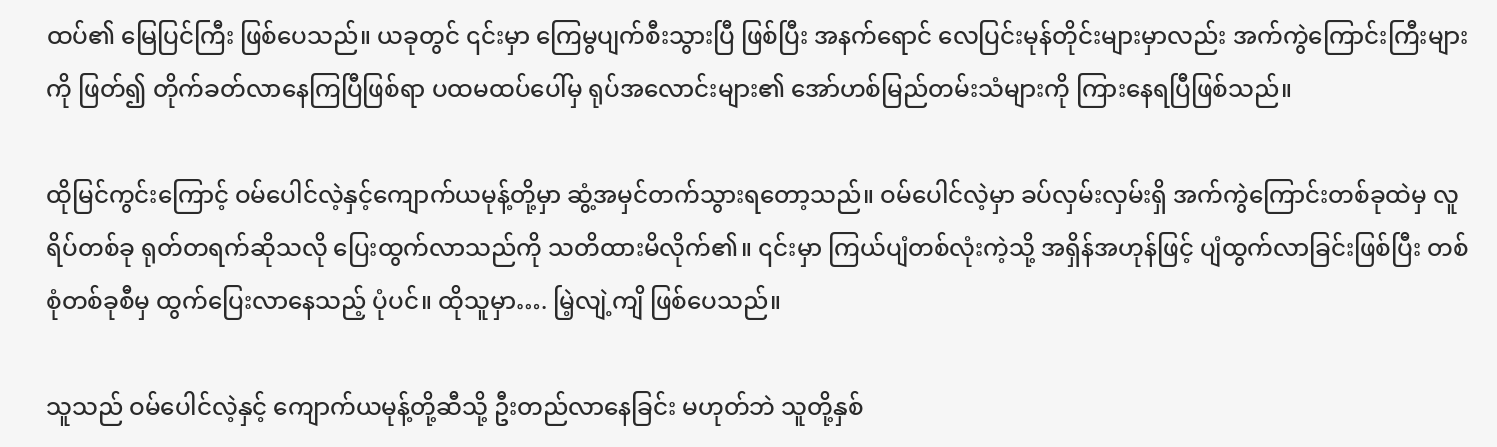ထပ်၏ မြေပြင်ကြီး ဖြစ်ပေသည်။ ယခုတွင် ၎င်းမှာ ကြေမွပျက်စီးသွားပြီ ဖြစ်ပြီး အနက်ရောင် လေပြင်းမုန်တိုင်းများမှာလည်း အက်ကွဲ‌ကြောင်းကြီးများကို ဖြတ်၍ တိုက်ခတ်လာနေကြပြီဖြစ်ရာ ပထမထပ်ပေါ်မှ ရုပ်အလောင်းများ၏ အော်ဟစ်မြည်တမ်းသံများကို ကြားနေရပြီဖြစ်သည်။

ထိုမြင်ကွင်းကြောင့် ဝမ်ပေါင်လဲ့နှင့်ကျောက်ယမုန့်တို့မှာ ဆွံ့အမှင်တက်သွားရတော့သည်။ ဝမ်ပေါင်လဲ့မှာ ခပ်လှမ်းလှမ်းရှိ အက်ကွဲကြောင်းတစ်ခုထဲမှ လူရိပ်တစ်ခု ရုတ်တရက်ဆိုသလို ပြေးထွက်လာသည်ကို သတိထားမိလိုက်၏။ ၎င်းမှာ ကြယ်ပျံတစ်လုံးကဲ့သို့ အရှိန်အဟုန်ဖြင့် ပျံထွက်လာခြင်းဖြစ်ပြီး တစ်စုံတစ်ခုစီမှ ထွက်ပြေးလာနေသည့် ပုံပင်။ ထိုသူမှာ…. မြဲ့လျဲ့ကျိ ဖြစ်ပေသည်။

သူသည် ဝမ်ပေါင်လဲ့နှင့် ကျောက်ယမုန့်တို့ဆီသို့ ဦးတည်လာနေခြင်း မဟုတ်ဘဲ သူတို့နှစ်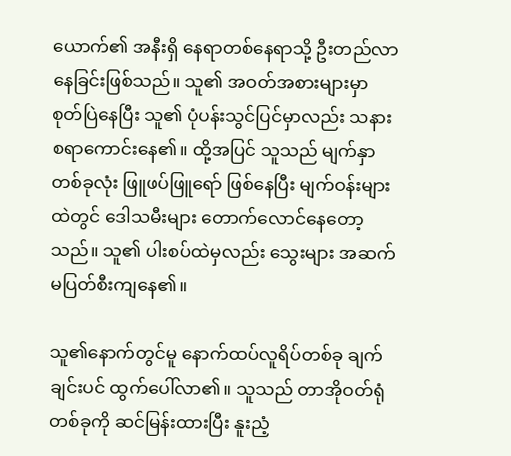ယောက်၏ အနီးရှိ နေရာတစ်နေရာသို့ ဦးတည်လာနေခြင်းဖြစ်သည်။ သူ၏ အဝတ်အစားများမှာ စုတ်ပြဲနေပြီး သူ၏ ပုံပန်းသွင်ပြင်မှာလည်း သနားစရာကောင်းနေ၏။ ထို့အပြင် သူသည် မျက်နှာတစ်ခုလုံး ဖြူဖပ်ဖြူရော် ဖြစ်နေပြီး မျက်ဝန်းများထဲတွင် ဒေါသမီးများ တောက်လောင်နေတော့သည်။ သူ၏ ပါးစပ်ထဲမှလည်း သွေးများ အဆက်မပြတ်စီးကျနေ၏။

သူ၏နောက်တွင်မူ နောက်ထပ်လူရိပ်တစ်ခု ချက်ချင်းပင် ထွက်ပေါ်လာ၏။ သူသည် တာအိုဝတ်ရုံတစ်ခုကို ဆင်မြန်းထားပြီး နူးညံ့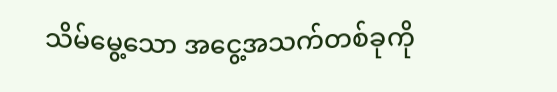သိမ်မွေ့သော အငွေ့အသက်တစ်ခုကို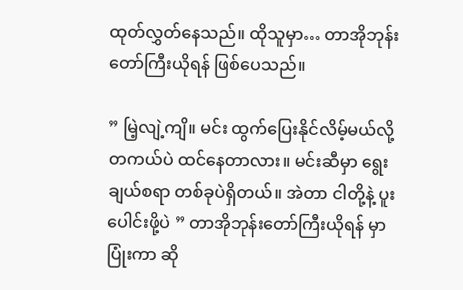ထုတ်လွှတ်နေသည်။ ထိုသူမှာ… တာအိုဘုန်းတော်ကြီးယိုရန် ဖြစ်ပေသည်။

” မြဲ့လျဲ့ကျိ။ မင်း ထွက်ပြေးနိုင်လိမ့်မယ်လို့ တကယ်ပဲ ထင်နေတာလား။ မင်းဆီမှာ ရွေးချယ်စရာ တစ်ခုပဲရှိတယ်။ အဲတာ ငါတို့နဲ့ ပူးပေါင်းဖို့ပဲ ” တာအိုဘုန်းတော်ကြီးယိုရန် မှာ ပြုံးကာ ဆို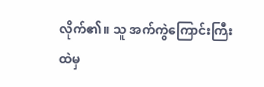လိုက်၏။ သူ အက်ကွဲ‌ကြောင်းကြီးထဲမှ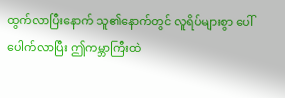ထွက်လာပြီးနောက် သူ၏နောက်တွင် လူရိပ်များစွာ ပေါ်ပေါက်လာပြီး ဤကမ္ဘာကြီးထဲ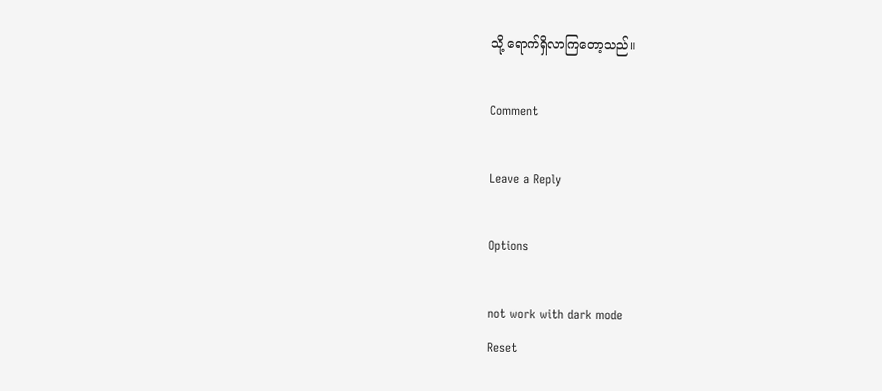သို့ ရောက်ရှိလာကြတော့သည်။

Comment

Leave a Reply

Options

not work with dark mode
Reset